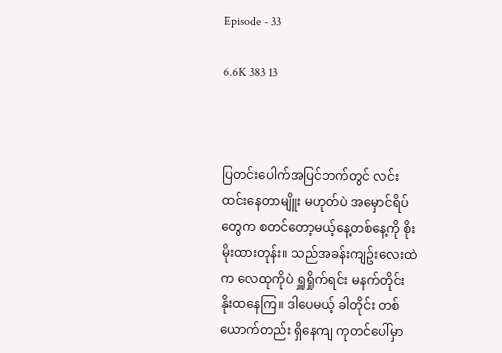Episode - 33

6.6K 383 13



ပြတင်းပေါက်အပြင်ဘက်တွင် လင်းထင်းနေတာမျိူး မဟုတ်ပဲ အမှောင်ရိပ်တွေက စတင်တော့မယ့်နေ့တစ်နေ့ကို စိုးမိုးထားတုန်း။ သည်အခန်းကျဥ်းလေးထဲက လေထုကိုပဲ ရှူရှိုက်ရင်း မနက်တိုင်း နိုးထနေကြ။ ဒါပေမယ့် ခါတိုင်း တစ်ယောက်တည်း ရှိနေကျ ကုတင်ပေါ်မှာ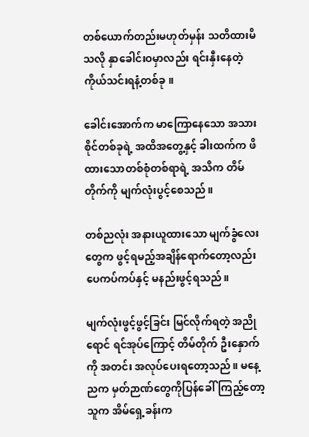တစ်ယောက်တည်းမဟုတ်မှန်း သတိထားမိသလို နှာခေါင်းဝမှာလည်း ရင်းနှီးနေတဲ့ ကိုယ်သင်းရနံ့တစ်ခု။

ခေါင်းအောက်က မာကြောနေသော အသားစိုင်တစ်ခုရဲ့ အထိအတွေ့နှင့် ခါးထက်က ဖိထားသောတစ်စုံတစ်ရာရဲ့ အသိက တိမ်တိုက်ကို မျက်လုံးပွင့်စေသည်။

တစ်ညလုံး အနားယူထားသော မျက်ခွံလေးတွေက ဖွင့်ရမည့်အချိန်ရောက်တော့လည်း ပေကပ်ကပ်နှင့် မနည်းဖွင့်ရသည်။

မျက်လုံးဖွင့်ဖွင့်ခြင်း မြင်လိုက်ရတဲ့ အညိုရောင် ရင်အုပ်ကြောင့် တိမ်တိုက် ဦးနှောက်ကို အတင်း အလုပ်ပေးရတော့သည်။ မနေ့ညက မှတ်ဉာဏ်တွေကိုပြန်ခေါ်ကြည့်တော့ သူက အိမ်ရှေ့ခန်းက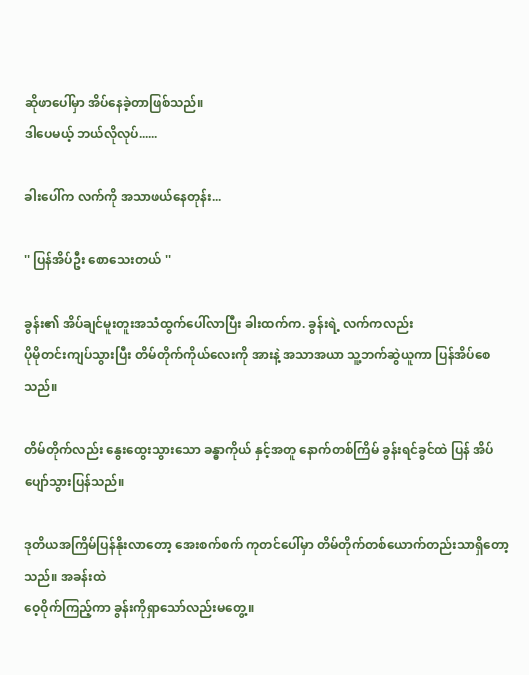ဆိုဖာပေါ်မှာ အိပ်နေခဲ့တာဖြစ်သည်။
ဒါပေမယ့် ဘယ်လိုလုပ်......

ခါးပေါ်က လက်ကို အသာဖယ်နေတုန်း...

'' ပြန်အိပ်ဦး စောသေးတယ် ''

ခွန်း၏ အိပ်ချင်မူးတူးအသံထွက်ပေါ်လာပြီး ခါးထက်က. ခွန်းရဲ့ လက်ကလည်း
ပိုမိုတင်းကျပ်သွားပြီး တိမ်တိုက်ကိုယ်လေးကို အားနဲ့ အသာအယာ သူ့ဘက်ဆွဲယူကာ ပြန်အိပ်စေသည်။

တိမ်တိုက်လည်း နွေးထွေးသွားသော ခန္ဓာကိုယ် နှင့်အတူ နောက်တစ်ကြိမ် ခွန်းရင်ခွင်ထဲ ပြန် အိပ်ပျော်သွားပြန်သည်။

ဒုတိယအကြိမ်ပြန်နိုးလာတော့ အေးစက်စက် ကုတင်ပေါ်မှာ တိမ်တိုက်တစ်ယောက်တည်းသာရှိတော့သည်။ အခန်းထဲ
ဝေ့ဝိုက်ကြည့်ကာ ခွန်းကိုရှာသော်လည်းမတွေ့။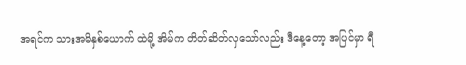အရင်က သားအမိနှစ်ယောက် ထဲမို့ အိမ်က တိတ်ဆိတ်လှသော်လည်း ဒီနေ့တော့ အပြင်မှာ ရီ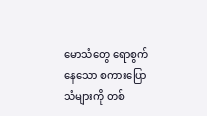မောသံတွေ ရောစွက်နေသော စကားပြောသံများကို တစ်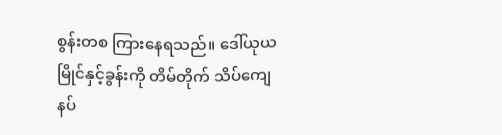စွန်းတစ ကြားနေရသည်။ ဒေါ်ယုယမြိုင်နှင့်ခွန်းကို တိမ်တိုက် သိပ်ကျေနပ်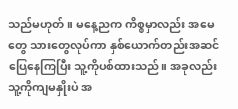သည်မဟုတ်။ မနေ့ညက ကိစ္စမှာလည်း အမေတွေ သားတွေလုပ်ကာ နှစ်ယောက်တည်းအဆင်ပြေနေကြပြီး သူ့ကိုပစ်ထားသည်။ အခုလည်း သူ့ကိုကျမနှိုးပဲ အ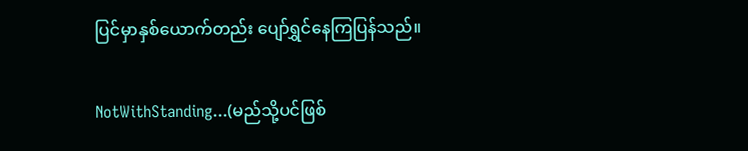ပြင်မှာနှစ်ယောက်တည်း ပျော်ရွှင်နေကြပြန်သည်။

NotWithStanding...(မည်သို့ပင်ဖြစ်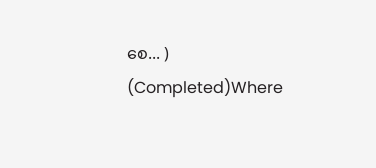စေ... ) (Completed)Where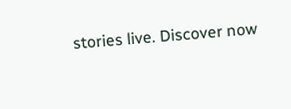stories live. Discover now